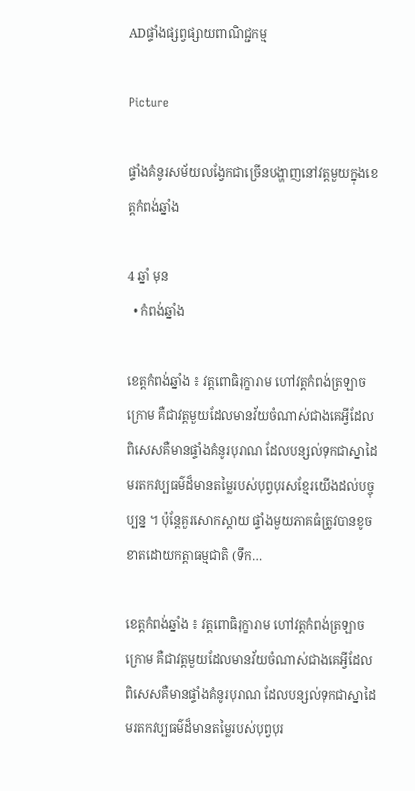ADផ្ទាំងផ្សព្វផ្សាយពាណិជ្ជកម្ម

Picture

ផ្ទាំងគំនូរសម័យលង្វែកជាច្រើនបង្ហាញនៅវត្តមួយក្នុងខេត្តកំពង់ឆ្នាំង

4 ឆ្នាំ មុន
  • កំពង់ឆ្នាំង

ខេត្តកំពង់ឆ្នាំង ៖ វត្តពោធិរុក្ខារាម ហៅវត្តកំពង់ត្រឡាចក្រោម គឺជាវត្តមួយដែលមានវ័យចំណាស់ជាងគេអ្វីដែលពិសេសគឺមានផ្ទាំងគំនូរបុរាណ ដែលបន្សល់ទុកជាស្នាដៃមរតកវប្បធម៌ដ៏មានតម្លៃរបស់បុព្វបុរសខ្មែរយើងដល់បច្ចុប្បន្ន ។ ប៉ុន្តែគួរសោកស្តាយ ផ្ទាំងមួយភាគធំត្រូវបានខូចខាតដោយកត្តាធម្មជាតិ (ទឹក…

ខេត្តកំពង់ឆ្នាំង ៖ វត្តពោធិរុក្ខារាម ហៅវត្តកំពង់ត្រឡាចក្រោម គឺជាវត្តមួយដែលមានវ័យចំណាស់ជាងគេអ្វីដែលពិសេសគឺមានផ្ទាំងគំនូរបុរាណ ដែលបន្សល់ទុកជាស្នាដៃមរតកវប្បធម៌ដ៏មានតម្លៃរបស់បុព្វបុរ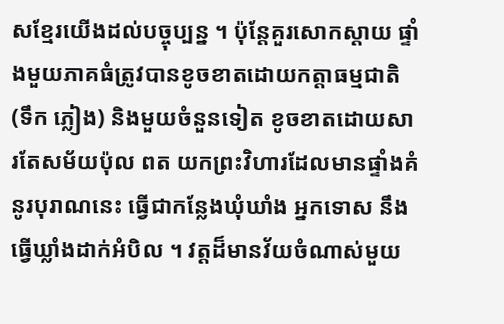សខ្មែរយើងដល់បច្ចុប្បន្ន ។ ប៉ុន្តែគួរសោកស្តាយ ផ្ទាំងមួយភាគធំត្រូវបានខូចខាតដោយកត្តាធម្មជាតិ (ទឹក ភ្លៀង) និងមួយចំនួនទៀត ខូចខាតដោយសារតែសម័យប៉ុល ពត យកព្រះវិហារដែលមានផ្ទាំងគំនូរបុរាណនេះ ធ្វើជាកន្លែងឃុំឃាំង អ្នកទោស នឹងធ្វើឃ្លាំងដាក់អំបិល ។ វត្តដ៏មានវ័យចំណាស់មួយ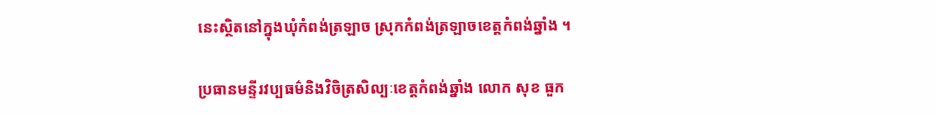នេះស្ថិតនៅក្នុងឃុំកំពង់ត្រឡាច ស្រុកកំពង់ត្រឡាចខេត្តកំពង់ឆ្នាំង ។

ប្រធានមន្ទីរវប្បធម៌និងវិចិត្រសិល្បៈខេត្តកំពង់ឆ្នាំង លោក សុខ ធួក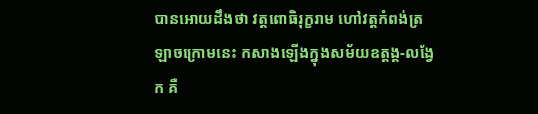បានអោយដឹងថា វត្តពោធិរុក្ខរាម ហៅវត្តកំពង់ត្រឡាចក្រោមនេះ កសាងឡើងក្នុងសម័យឧត្តង្គ-លង្វែក គឺ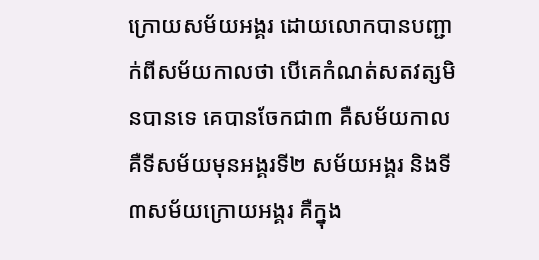ក្រោយសម័យអង្គរ ដោយលោកបានបញ្ជាក់ពីសម័យកាលថា បើគេកំណត់សតវត្សមិនបានទេ គេបានចែកជា៣ គឺសម័យកាល គឺទីសម័យមុនអង្គរទី២ សម័យអង្គរ និងទី៣សម័យក្រោយអង្គរ គឺក្នុង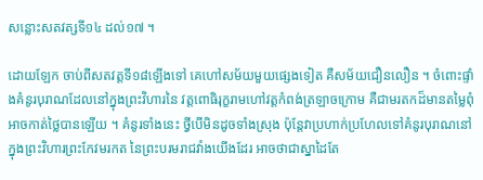សន្លោះសតវត្សទី១៤ ដល់១៧ ។

ដោយឡែក ចាប់ពីសតវត្តទី១៨ឡើងទៅ គេហៅសម័យមួយផ្សេងទៀត គឺសម័យជឿនលឿន ។ ចំពោះផ្ទាំងគំនូរបុរាណដែលនៅក្នុងព្រះវិហារនៃ វត្តពោធិរុក្ខរាមហៅវត្តកំពង់ត្រឡាចក្រោម គឺជាមរតកដ៏មានតម្លៃពុំអាចកាត់ថ្លៃបានឡើយ ។ គំនូរទាំងនេះ ថ្វីបើមិនដូចទាំងស្រុង ប៉ុន្តែវាប្រហាក់ប្រហែលទៅគំនូរបុរាណនៅក្នុងព្រះវិហារព្រះកែវមរកត នៃព្រះបរមរាជវាំងយើងដែរ អាចថាជាស្នាដៃតែ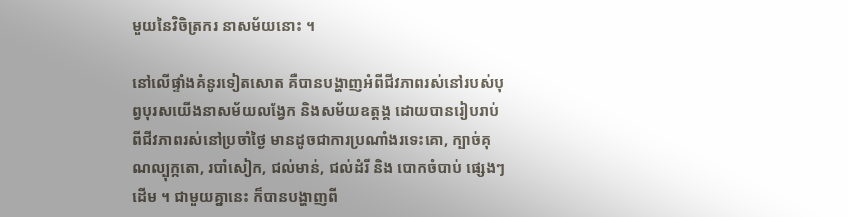មួយនៃវិចិត្រករ នាសម័យនោះ ។

នៅលើផ្ទាំងគំនូរទៀតសោត គឺបានបង្ហាញអំពីជីវភាពរស់នៅរបស់បុព្វបុរសយើងនាសម័យលង្វែក និងសម័យឧត្តង្គ ដោយបានរៀបរាប់ពីជីវភាពរស់នៅប្រចាំថ្ងៃ មានដូចជាការប្រណាំងរទេះគោ, ក្បាច់គុណល្បុក្កតោ, របាំសៀក, ជល់មាន់, ជល់ដំរី និង បោកចំបាប់ ផ្សេងៗដើម ។ ជាមួយគ្នានេះ ក៏បានបង្ហាញពី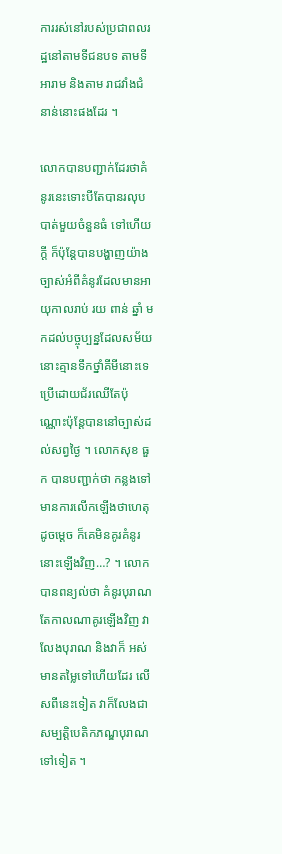ការរស់នៅរបស់ប្រជាពលរដ្ឋនៅតាមទីជនបទ តាមទីអារាម និងតាម រាជវាំងជំនាន់នោះផងដែរ ។

លោកបានបញ្ជាក់ដែរថាគំនូរនេះទោះបីតែបានរលុបបាត់មួយចំនួនធំ ទៅហើយក្តី ក៏ប៉ុន្តែបានបង្ហាញយ៉ាងច្បាស់អំពីគំនូរដែលមានអាយុកាលរាប់ រយ ពាន់ ឆ្នាំ មកដល់បច្ចុប្បន្នដែលសម័យនោះគ្មានទឹកថ្នាំគីមីនោះទេប្រើដោយជ័រឈើតែប៉ុណ្ណោះប៉ុន្តែបាននៅច្បាស់ដល់សព្វថ្ងៃ ។ លោកសុខ ធួក បានបញ្ជាក់ថា កន្លងទៅមានការលើកឡើងថាហេតុដូចម្ដេច ក៏គេមិនគូរគំនូរនោះឡើងវិញ…? ។ លោកបានពន្យល់ថា គំនូរបុរាណ តែកាលណាគូរឡើងវិញ វាលែងបុរាណ និងវាក៏ អស់មានតម្លៃទៅហើយដែរ លើសពីនេះទៀត វាក៏លែងជាសម្បត្តិបេតិកភណ្ឌបុរាណទៅទៀត ។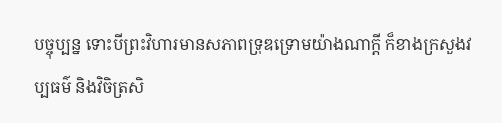បច្ចុប្បន្ន ទោះបីព្រះវិហារមានសភាពទ្រុឌទ្រោមយ៉ាងណាក្តី ក៏ខាងក្រសួងវប្បធម៌ និងវិចិត្រសិ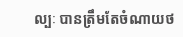ល្បៈ បានត្រឹមតែចំណាយថ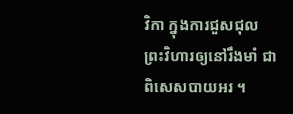វិកា ក្នុងការជួសជុល ព្រះវិហារឲ្យនៅរឹងមាំ ជាពិសេសបាយអរ ។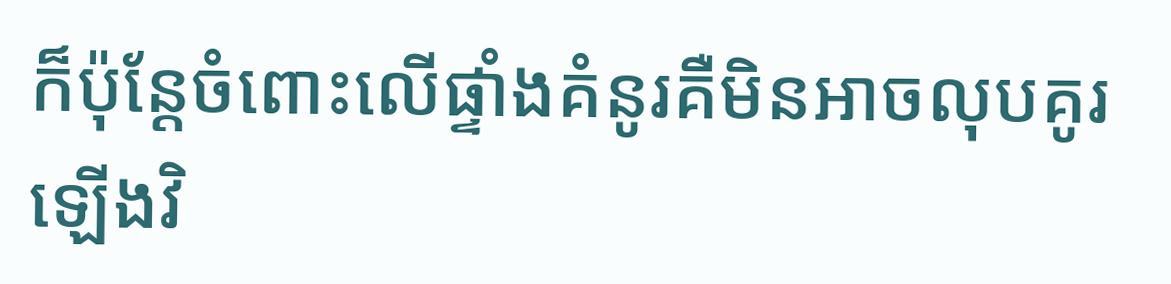ក៏ប៉ុន្តែចំពោះលើផ្ទាំងគំនូរគឺមិនអាចលុបគូរឡើងវិ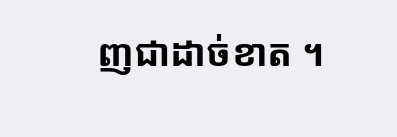ញជាដាច់ខាត ។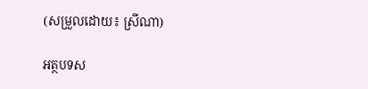(សម្រួលដោយ៖ ស្រីណា)

អត្ថបទស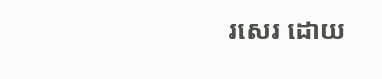រសេរ ដោយ